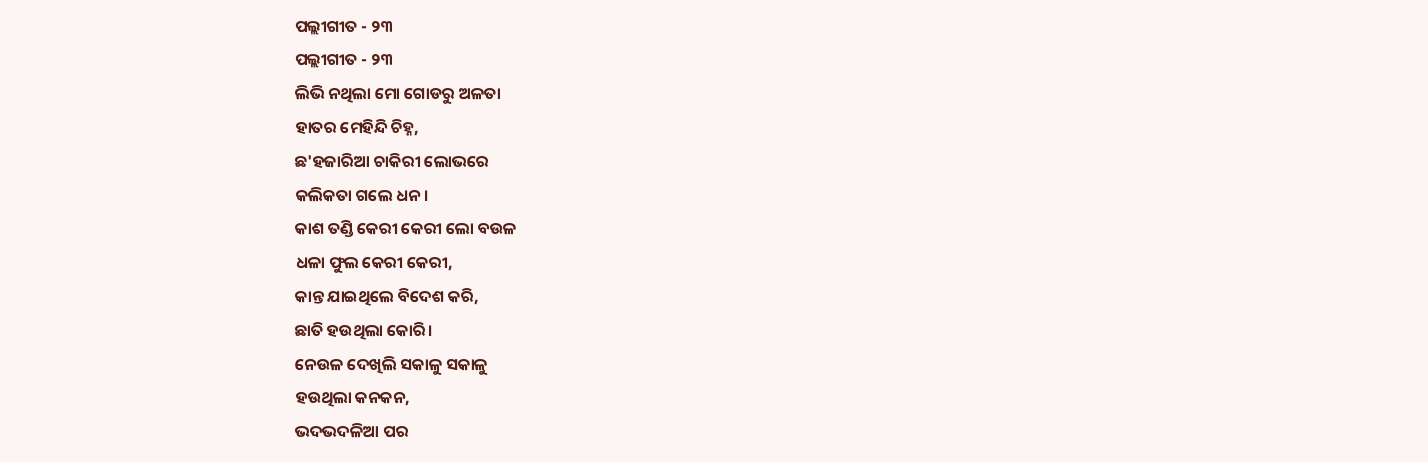ପଲ୍ଲୀଗୀତ - ୨୩
ପଲ୍ଲୀଗୀତ - ୨୩
ଲିଭି ନଥିଲା ମୋ ଗୋଡରୁ ଅଳତା
ହାତର ମେହିନ୍ଦି ଚିହ୍ନ,
ଛ'ହଜାରିଆ ଚାକିରୀ ଲୋଭରେ
କଲିକତା ଗଲେ ଧନ।
କାଶ ତଣ୍ଡି କେରୀ କେରୀ ଲୋ ବଉଳ
ଧଳା ଫୁଲ କେରୀ କେରୀ,
କାନ୍ତ ଯାଇଥିଲେ ବିଦେଶ କରି,
ଛାତି ହଉଥିଲା କୋରି।
ନେଉଳ ଦେଖିଲି ସକାଳୁ ସକାଳୁ
ହଉଥିଲା କନକନ,
ଭଦଭଦଳିଆ ପର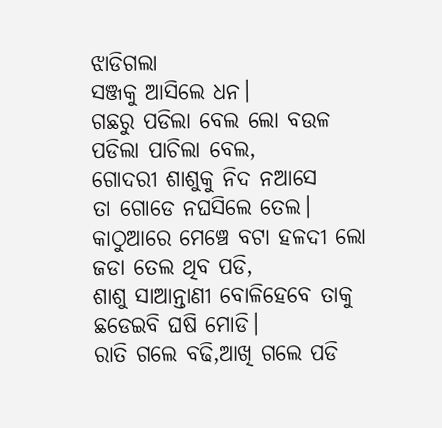ଝାଡିଗଲା
ସଞ୍ଜକୁ ଆସିଲେ ଧନ।
ଗଛରୁ ପଡିଲା ବେଲ ଲୋ ବଉଳ
ପଡିଲା ପାଚିଲା ବେଲ,
ଗୋଦରୀ ଶାଶୁକୁ ନିଦ ନଆସେ
ତା ଗୋଡେ ନଘସିଲେ ତେଲ।
କାଠୁଆରେ ମେଞ୍ଚେ ବଟା ହଳଦୀ ଲୋ
ଜଡା ତେଲ ଥିବ ପଡି,
ଶାଶୁ ସାଆନ୍ତାଣୀ ବୋଳିହେବେ ତାକୁ
ଛଡେଇବି ଘଷି ମୋଡି।
ରାତି ଗଲେ ବଢି,ଆଖି ଗଲେ ପଡି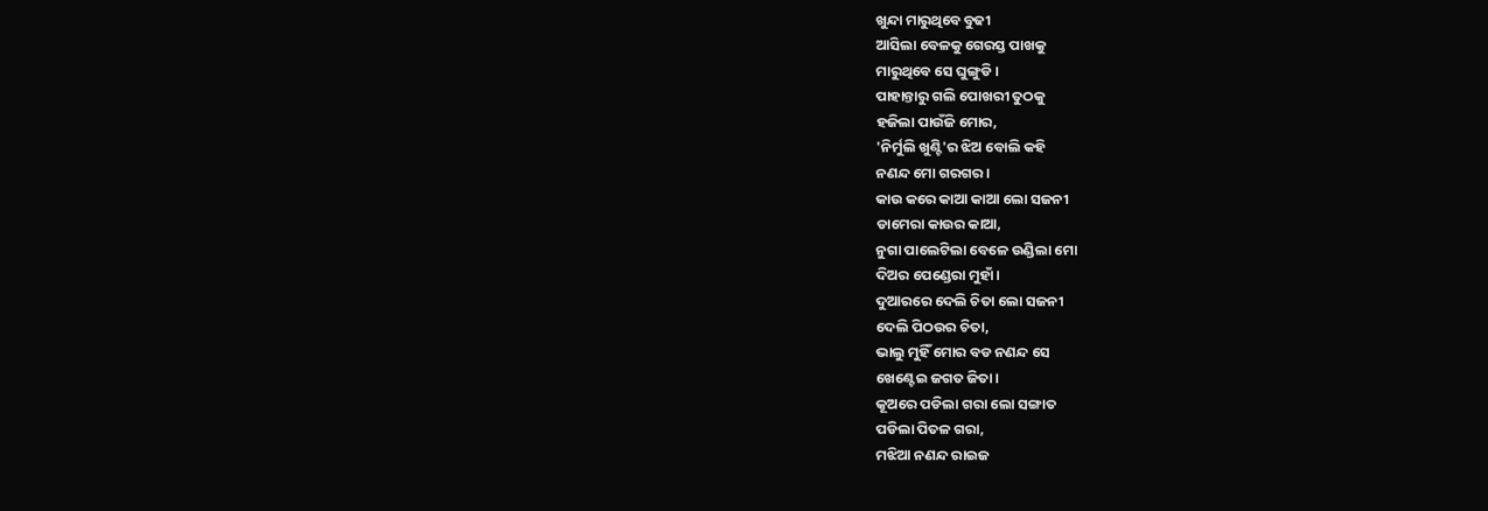ଖୁନ୍ଦା ମାରୁଥିବେ ବୁଢୀ
ଆସିଲା ବେଳକୁ ଗେରସ୍ତ ପାଖକୁ
ମାରୁଥିବେ ସେ ଘୁଙ୍ଗୁଡି।
ପାହାନ୍ତାରୁ ଗଲି ପୋଖରୀ ତୁଠକୁ
ହଜିଲା ପାଉଁଜି ମୋର,
'ନିର୍ମୁଲି ଖୁଣ୍ଟି'ର ଝିଅ ବୋଲି କହି
ନଣନ୍ଦ ମୋ ଗରଗର।
କାଉ କରେ କାଆ କାଆ ଲୋ ସଜନୀ
ଡାମେରା କାଉର କାଆ,
ନୁଗା ପାଲେଟିଲା ବେଳେ ଉଣ୍ଡିଲା ମୋ
ଦିଅର ପେଣ୍ଡେରା ମୁହାଁ।
ଦୁଆରରେ ଦେଲି ଚିତା ଲୋ ସଜନୀ
ଦେଲି ପିଠଉର ଚିତା,
ଭାଲୁ ମୁହିଁ ମୋର ବଡ ନଣନ୍ଦ ସେ
ଖେଣ୍ଟେଇ ଜଗତ ଜିତା।
କୂଅରେ ପଡିଲା ଗରା ଲୋ ସଙ୍ଗାତ
ପଡିଲା ପିତଳ ଗରା,
ମଝିଆ ନଣନ୍ଦ ରାଇଜ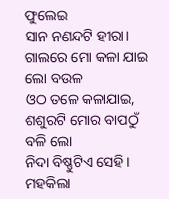ଫୁଲେଇ
ସାନ ନଣନ୍ଦଟି ହୀରା।
ଗାଲରେ ମୋ କଳା ଯାଇ ଲୋ ବଉଳ
ଓଠ ତଳେ କଳାଯାଇ,
ଶଶୁରଟି ମୋର ବାପଠୁଁ ବଳି ଲୋ
ନିଦା ବିଷ୍ଣୁଟିଏ ସେହି।
ମହକିଲା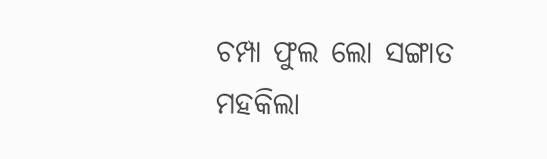ଚମ୍ପା ଫୁଲ ଲୋ ସଙ୍ଗାତ
ମହକିଲା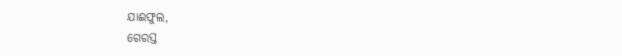ଯାଈଫୁଲ,
ଗେରସ୍ତ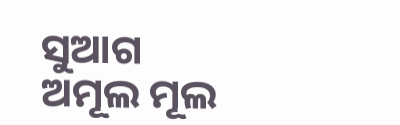ସୁଆଗ ଅମୂଲ ମୂଲ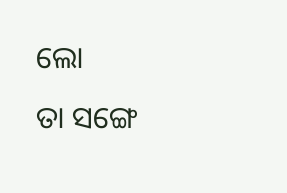ଲୋ
ତା ସଙ୍ଗେ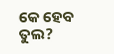କେ ହେବ ତୁଲ?